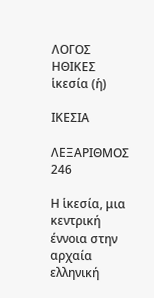ΛΟΓΟΣ
ΗΘΙΚΕΣ
ἱκεσία (ἡ)

ΙΚΕΣΙΑ

ΛΕΞΑΡΙΘΜΟΣ 246

Η ἱκεσία, μια κεντρική έννοια στην αρχαία ελληνική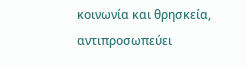κοινωνία και θρησκεία, αντιπροσωπεύει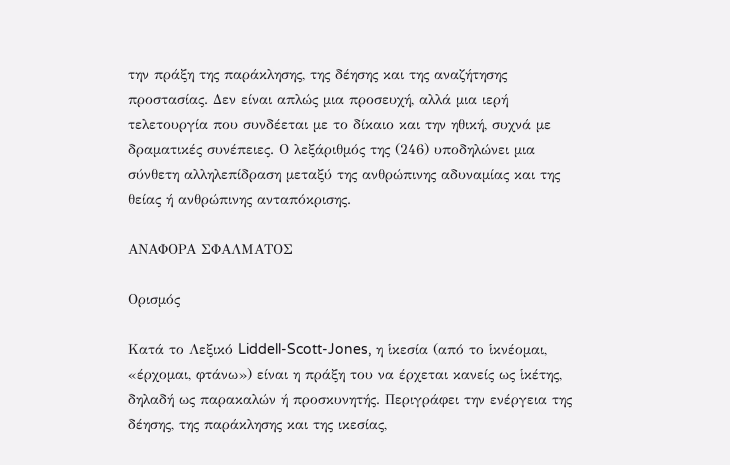την πράξη της παράκλησης, της δέησης και της αναζήτησης προστασίας. Δεν είναι απλώς μια προσευχή, αλλά μια ιερή τελετουργία που συνδέεται με το δίκαιο και την ηθική, συχνά με δραματικές συνέπειες. Ο λεξάριθμός της (246) υποδηλώνει μια σύνθετη αλληλεπίδραση μεταξύ της ανθρώπινης αδυναμίας και της θείας ή ανθρώπινης ανταπόκρισης.

ΑΝΑΦΟΡΑ ΣΦΑΛΜΑΤΟΣ

Ορισμός

Κατά το Λεξικό Liddell-Scott-Jones, η ἱκεσία (από το ἱκνέομαι, «έρχομαι, φτάνω») είναι η πράξη του να έρχεται κανείς ως ἱκέτης, δηλαδή ως παρακαλών ή προσκυνητής. Περιγράφει την ενέργεια της δέησης, της παράκλησης και της ικεσίας,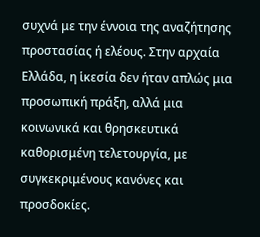συχνά με την έννοια της αναζήτησης προστασίας ή ελέους. Στην αρχαία Ελλάδα, η ἱκεσία δεν ήταν απλώς μια προσωπική πράξη, αλλά μια κοινωνικά και θρησκευτικά καθορισμένη τελετουργία, με συγκεκριμένους κανόνες και προσδοκίες.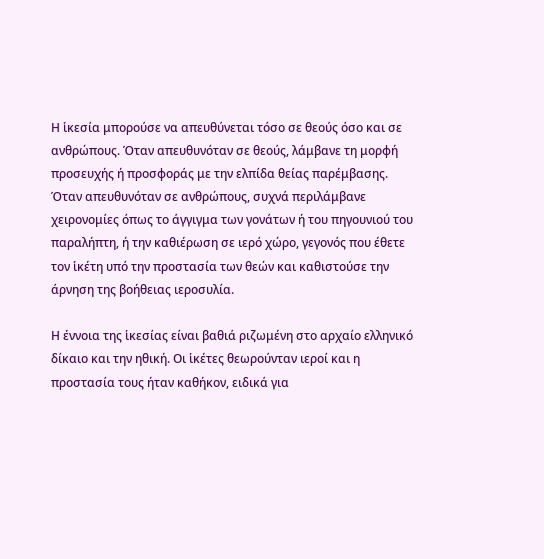Η ἱκεσία μπορούσε να απευθύνεται τόσο σε θεούς όσο και σε ανθρώπους. Όταν απευθυνόταν σε θεούς, λάμβανε τη μορφή προσευχής ή προσφοράς με την ελπίδα θείας παρέμβασης. Όταν απευθυνόταν σε ανθρώπους, συχνά περιλάμβανε χειρονομίες όπως το άγγιγμα των γονάτων ή του πηγουνιού του παραλήπτη, ή την καθιέρωση σε ιερό χώρο, γεγονός που έθετε τον ἱκέτη υπό την προστασία των θεών και καθιστούσε την άρνηση της βοήθειας ιεροσυλία.

Η έννοια της ἱκεσίας είναι βαθιά ριζωμένη στο αρχαίο ελληνικό δίκαιο και την ηθική. Οι ἱκέτες θεωρούνταν ιεροί και η προστασία τους ήταν καθήκον, ειδικά για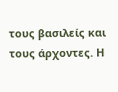τους βασιλείς και τους άρχοντες. Η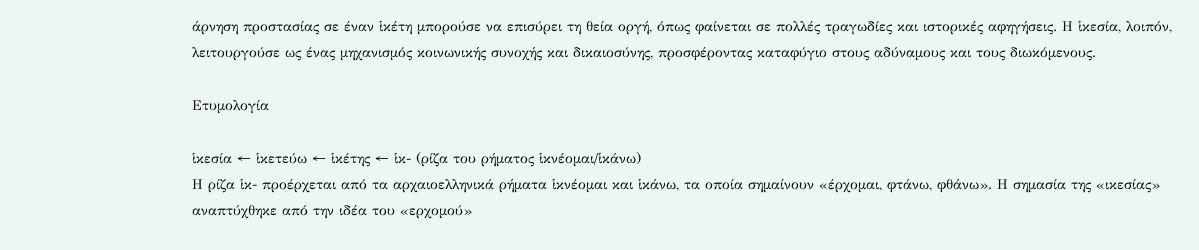άρνηση προστασίας σε έναν ἱκέτη μπορούσε να επισύρει τη θεία οργή, όπως φαίνεται σε πολλές τραγωδίες και ιστορικές αφηγήσεις. Η ἱκεσία, λοιπόν, λειτουργούσε ως ένας μηχανισμός κοινωνικής συνοχής και δικαιοσύνης, προσφέροντας καταφύγιο στους αδύναμους και τους διωκόμενους.

Ετυμολογία

ἱκεσία ← ἱκετεύω ← ἱκέτης ← ἱκ- (ρίζα του ρήματος ἱκνέομαι/ἱκάνω)
Η ρίζα ἱκ- προέρχεται από τα αρχαιοελληνικά ρήματα ἱκνέομαι και ἱκάνω, τα οποία σημαίνουν «έρχομαι, φτάνω, φθάνω». Η σημασία της «ικεσίας» αναπτύχθηκε από την ιδέα του «ερχομού»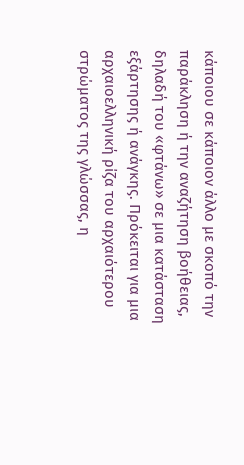κάποιου σε κάποιον άλλο με σκοπό την παράκληση ή την αναζήτηση βοήθειας, δηλαδή του «φτάνω» σε μια κατάσταση εξάρτησης ή ανάγκης. Πρόκειται για μια αρχαιοελληνική ρίζα του αρχαιότερου στρώματος της γλώσσας, η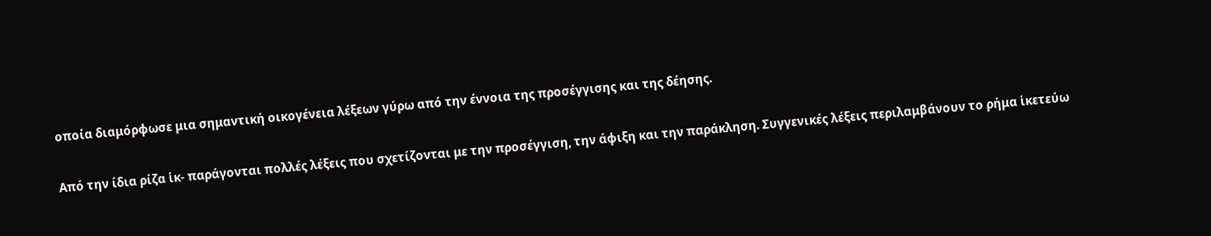οποία διαμόρφωσε μια σημαντική οικογένεια λέξεων γύρω από την έννοια της προσέγγισης και της δέησης.

Από την ίδια ρίζα ἱκ- παράγονται πολλές λέξεις που σχετίζονται με την προσέγγιση, την άφιξη και την παράκληση. Συγγενικές λέξεις περιλαμβάνουν το ρήμα ἱκετεύω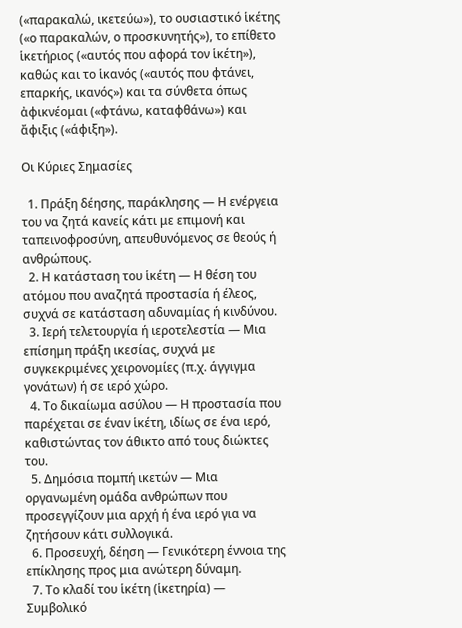(«παρακαλώ, ικετεύω»), το ουσιαστικό ἱκέτης («ο παρακαλών, ο προσκυνητής»), το επίθετο ἱκετήριος («αυτός που αφορά τον ἱκέτη»), καθώς και το ἱκανός («αυτός που φτάνει, επαρκής, ικανός») και τα σύνθετα όπως ἀφικνέομαι («φτάνω, καταφθάνω») και ἄφιξις («άφιξη»).

Οι Κύριες Σημασίες

  1. Πράξη δέησης, παράκλησης — Η ενέργεια του να ζητά κανείς κάτι με επιμονή και ταπεινοφροσύνη, απευθυνόμενος σε θεούς ή ανθρώπους.
  2. Η κατάσταση του ἱκέτη — Η θέση του ατόμου που αναζητά προστασία ή έλεος, συχνά σε κατάσταση αδυναμίας ή κινδύνου.
  3. Ιερή τελετουργία ή ιεροτελεστία — Μια επίσημη πράξη ικεσίας, συχνά με συγκεκριμένες χειρονομίες (π.χ. άγγιγμα γονάτων) ή σε ιερό χώρο.
  4. Το δικαίωμα ασύλου — Η προστασία που παρέχεται σε έναν ἱκέτη, ιδίως σε ένα ιερό, καθιστώντας τον άθικτο από τους διώκτες του.
  5. Δημόσια πομπή ικετών — Μια οργανωμένη ομάδα ανθρώπων που προσεγγίζουν μια αρχή ή ένα ιερό για να ζητήσουν κάτι συλλογικά.
  6. Προσευχή, δέηση — Γενικότερη έννοια της επίκλησης προς μια ανώτερη δύναμη.
  7. Το κλαδί του ἱκέτη (ἱκετηρία) — Συμβολικό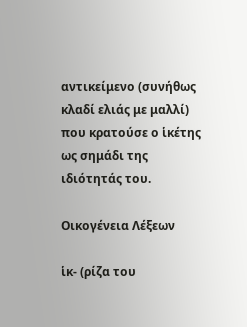αντικείμενο (συνήθως κλαδί ελιάς με μαλλί) που κρατούσε ο ἱκέτης ως σημάδι της ιδιότητάς του.

Οικογένεια Λέξεων

ἱκ- (ρίζα του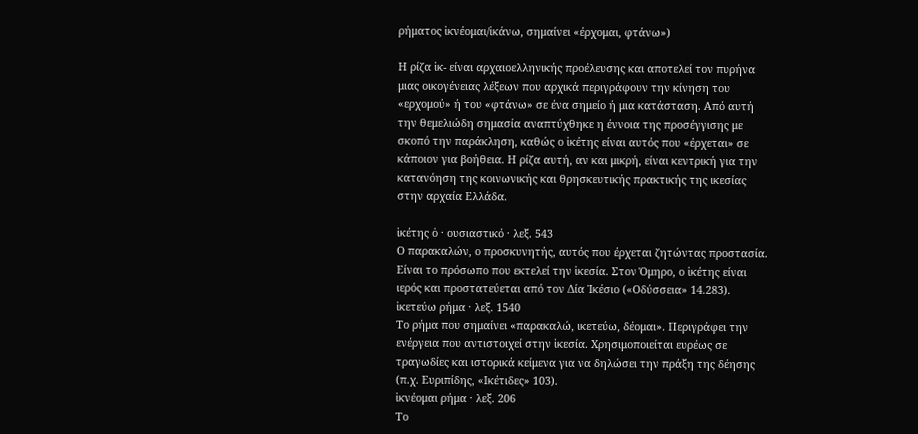ρήματος ἱκνέομαι/ἱκάνω, σημαίνει «έρχομαι, φτάνω»)

Η ρίζα ἱκ- είναι αρχαιοελληνικής προέλευσης και αποτελεί τον πυρήνα μιας οικογένειας λέξεων που αρχικά περιγράφουν την κίνηση του «ερχομού» ή του «φτάνω» σε ένα σημείο ή μια κατάσταση. Από αυτή την θεμελιώδη σημασία αναπτύχθηκε η έννοια της προσέγγισης με σκοπό την παράκληση, καθώς ο ἱκέτης είναι αυτός που «έρχεται» σε κάποιον για βοήθεια. Η ρίζα αυτή, αν και μικρή, είναι κεντρική για την κατανόηση της κοινωνικής και θρησκευτικής πρακτικής της ικεσίας στην αρχαία Ελλάδα.

ἱκέτης ὁ · ουσιαστικό · λεξ. 543
Ο παρακαλών, ο προσκυνητής, αυτός που έρχεται ζητώντας προστασία. Είναι το πρόσωπο που εκτελεί την ἱκεσία. Στον Όμηρο, ο ἱκέτης είναι ιερός και προστατεύεται από τον Δία Ἱκέσιο («Οδύσσεια» 14.283).
ἱκετεύω ρήμα · λεξ. 1540
Το ρήμα που σημαίνει «παρακαλώ, ικετεύω, δέομαι». Περιγράφει την ενέργεια που αντιστοιχεί στην ἱκεσία. Χρησιμοποιείται ευρέως σε τραγωδίες και ιστορικά κείμενα για να δηλώσει την πράξη της δέησης (π.χ. Ευριπίδης, «Ικέτιδες» 103).
ἱκνέομαι ρήμα · λεξ. 206
Το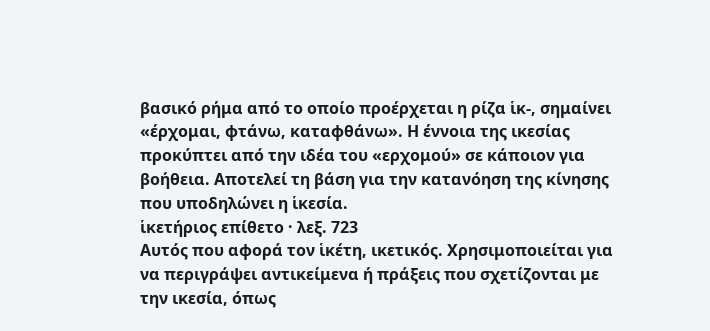βασικό ρήμα από το οποίο προέρχεται η ρίζα ἱκ-, σημαίνει «έρχομαι, φτάνω, καταφθάνω». Η έννοια της ικεσίας προκύπτει από την ιδέα του «ερχομού» σε κάποιον για βοήθεια. Αποτελεί τη βάση για την κατανόηση της κίνησης που υποδηλώνει η ἱκεσία.
ἱκετήριος επίθετο · λεξ. 723
Αυτός που αφορά τον ἱκέτη, ικετικός. Χρησιμοποιείται για να περιγράψει αντικείμενα ή πράξεις που σχετίζονται με την ικεσία, όπως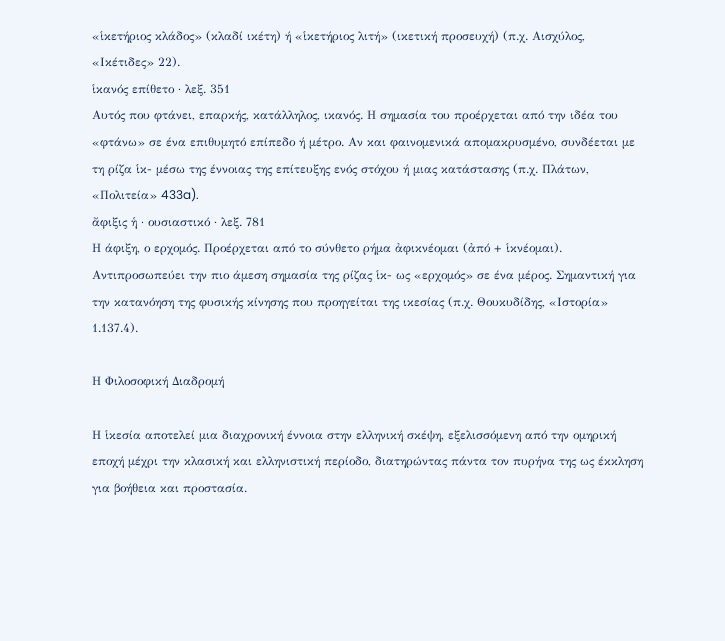«ἱκετήριος κλάδος» (κλαδί ικέτη) ή «ἱκετήριος λιτή» (ικετική προσευχή) (π.χ. Αισχύλος, «Ικέτιδες» 22).
ἱκανός επίθετο · λεξ. 351
Αυτός που φτάνει, επαρκής, κατάλληλος, ικανός. Η σημασία του προέρχεται από την ιδέα του «φτάνω» σε ένα επιθυμητό επίπεδο ή μέτρο. Αν και φαινομενικά απομακρυσμένο, συνδέεται με τη ρίζα ἱκ- μέσω της έννοιας της επίτευξης ενός στόχου ή μιας κατάστασης (π.χ. Πλάτων, «Πολιτεία» 433a).
ἄφιξις ἡ · ουσιαστικό · λεξ. 781
Η άφιξη, ο ερχομός. Προέρχεται από το σύνθετο ρήμα ἀφικνέομαι (ἀπό + ἱκνέομαι). Αντιπροσωπεύει την πιο άμεση σημασία της ρίζας ἱκ- ως «ερχομός» σε ένα μέρος. Σημαντική για την κατανόηση της φυσικής κίνησης που προηγείται της ικεσίας (π.χ. Θουκυδίδης, «Ιστορία» 1.137.4).

Η Φιλοσοφική Διαδρομή

Η ἱκεσία αποτελεί μια διαχρονική έννοια στην ελληνική σκέψη, εξελισσόμενη από την ομηρική εποχή μέχρι την κλασική και ελληνιστική περίοδο, διατηρώντας πάντα τον πυρήνα της ως έκκληση για βοήθεια και προστασία.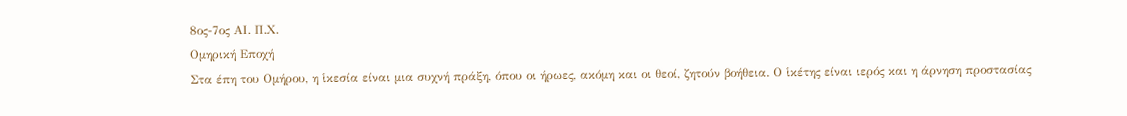8ος-7ος ΑΙ. Π.Χ.
Ομηρική Εποχή
Στα έπη του Ομήρου, η ἱκεσία είναι μια συχνή πράξη, όπου οι ήρωες, ακόμη και οι θεοί, ζητούν βοήθεια. Ο ἱκέτης είναι ιερός και η άρνηση προστασίας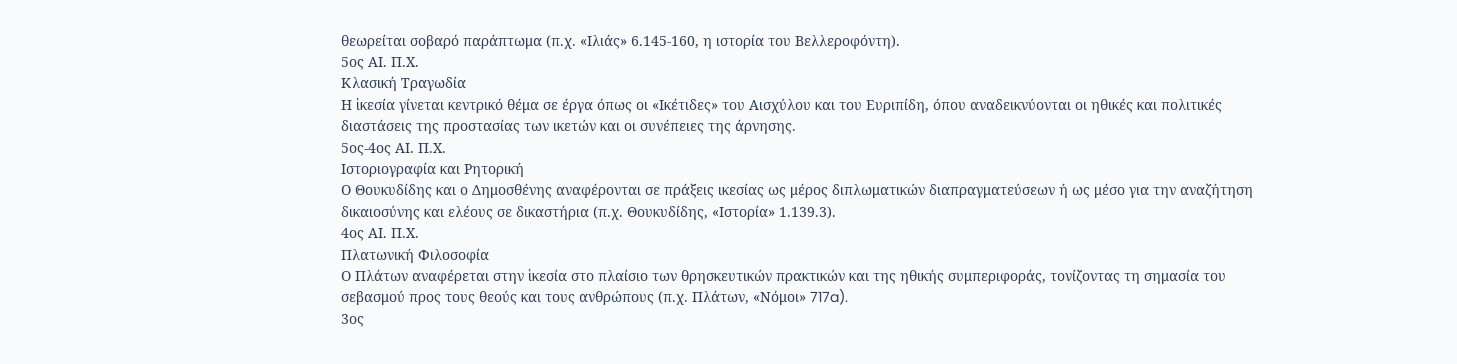θεωρείται σοβαρό παράπτωμα (π.χ. «Ιλιάς» 6.145-160, η ιστορία του Βελλεροφόντη).
5ος ΑΙ. Π.Χ.
Κλασική Τραγωδία
Η ἱκεσία γίνεται κεντρικό θέμα σε έργα όπως οι «Ικέτιδες» του Αισχύλου και του Ευριπίδη, όπου αναδεικνύονται οι ηθικές και πολιτικές διαστάσεις της προστασίας των ικετών και οι συνέπειες της άρνησης.
5ος-4ος ΑΙ. Π.Χ.
Ιστοριογραφία και Ρητορική
Ο Θουκυδίδης και ο Δημοσθένης αναφέρονται σε πράξεις ικεσίας ως μέρος διπλωματικών διαπραγματεύσεων ή ως μέσο για την αναζήτηση δικαιοσύνης και ελέους σε δικαστήρια (π.χ. Θουκυδίδης, «Ιστορία» 1.139.3).
4ος ΑΙ. Π.Χ.
Πλατωνική Φιλοσοφία
Ο Πλάτων αναφέρεται στην ἱκεσία στο πλαίσιο των θρησκευτικών πρακτικών και της ηθικής συμπεριφοράς, τονίζοντας τη σημασία του σεβασμού προς τους θεούς και τους ανθρώπους (π.χ. Πλάτων, «Νόμοι» 717a).
3ος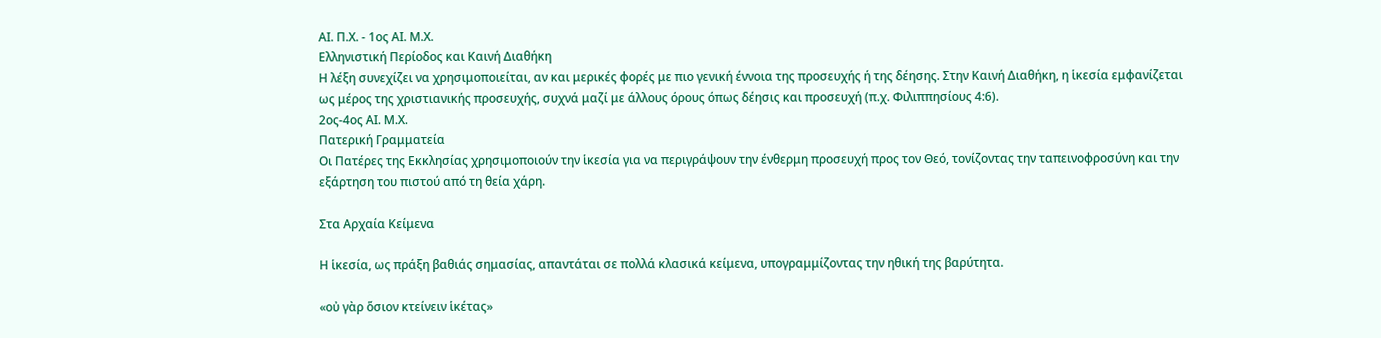ΑΙ. Π.Χ. - 1ος ΑΙ. Μ.Χ.
Ελληνιστική Περίοδος και Καινή Διαθήκη
Η λέξη συνεχίζει να χρησιμοποιείται, αν και μερικές φορές με πιο γενική έννοια της προσευχής ή της δέησης. Στην Καινή Διαθήκη, η ἱκεσία εμφανίζεται ως μέρος της χριστιανικής προσευχής, συχνά μαζί με άλλους όρους όπως δέησις και προσευχή (π.χ. Φιλιππησίους 4:6).
2ος-4ος ΑΙ. Μ.Χ.
Πατερική Γραμματεία
Οι Πατέρες της Εκκλησίας χρησιμοποιούν την ἱκεσία για να περιγράψουν την ένθερμη προσευχή προς τον Θεό, τονίζοντας την ταπεινοφροσύνη και την εξάρτηση του πιστού από τη θεία χάρη.

Στα Αρχαία Κείμενα

Η ἱκεσία, ως πράξη βαθιάς σημασίας, απαντάται σε πολλά κλασικά κείμενα, υπογραμμίζοντας την ηθική της βαρύτητα.

«οὐ γὰρ ὅσιον κτείνειν ἱκέτας»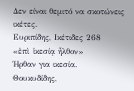Δεν είναι θεμιτό να σκοτώνεις ικέτες.
Ευριπίδης, Ικέτιδες 268
«ἐπὶ ἱκεσίᾳ ἦλθον»
Ήρθαν για ικεσία.
Θουκυδίδης,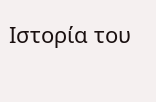Ιστορία του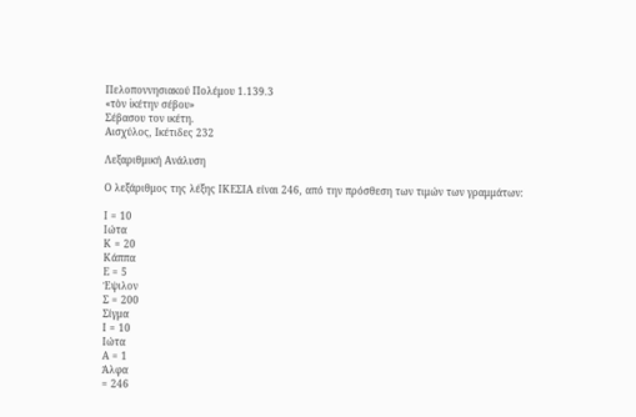Πελοποννησιακού Πολέμου 1.139.3
«τὸν ἱκέτην σέβου»
Σέβασου τον ικέτη.
Αισχύλος, Ικέτιδες 232

Λεξαριθμική Ανάλυση

Ο λεξάριθμος της λέξης ΙΚΕΣΙΑ είναι 246, από την πρόσθεση των τιμών των γραμμάτων:

Ι = 10
Ιώτα
Κ = 20
Κάππα
Ε = 5
Έψιλον
Σ = 200
Σίγμα
Ι = 10
Ιώτα
Α = 1
Άλφα
= 246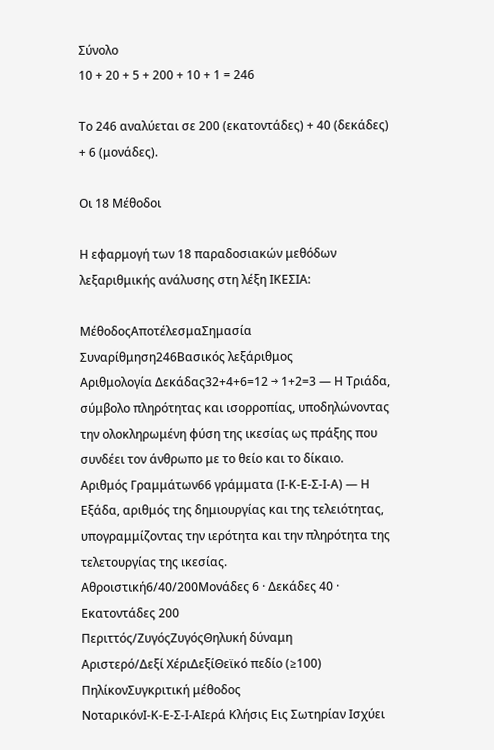Σύνολο
10 + 20 + 5 + 200 + 10 + 1 = 246

Το 246 αναλύεται σε 200 (εκατοντάδες) + 40 (δεκάδες) + 6 (μονάδες).

Οι 18 Μέθοδοι

Η εφαρμογή των 18 παραδοσιακών μεθόδων λεξαριθμικής ανάλυσης στη λέξη ΙΚΕΣΙΑ:

ΜέθοδοςΑποτέλεσμαΣημασία
Συναρίθμηση246Βασικός λεξάριθμος
Αριθμολογία Δεκάδας32+4+6=12 → 1+2=3 — Η Τριάδα, σύμβολο πληρότητας και ισορροπίας, υποδηλώνοντας την ολοκληρωμένη φύση της ικεσίας ως πράξης που συνδέει τον άνθρωπο με το θείο και το δίκαιο.
Αριθμός Γραμμάτων66 γράμματα (Ι-Κ-Ε-Σ-Ι-Α) — Η Εξάδα, αριθμός της δημιουργίας και της τελειότητας, υπογραμμίζοντας την ιερότητα και την πληρότητα της τελετουργίας της ικεσίας.
Αθροιστική6/40/200Μονάδες 6 · Δεκάδες 40 · Εκατοντάδες 200
Περιττός/ΖυγόςΖυγόςΘηλυκή δύναμη
Αριστερό/Δεξί ΧέριΔεξίΘεϊκό πεδίο (≥100)
ΠηλίκονΣυγκριτική μέθοδος
ΝοταρικόνΙ-Κ-Ε-Σ-Ι-ΑΙερά Κλήσις Εις Σωτηρίαν Ισχύει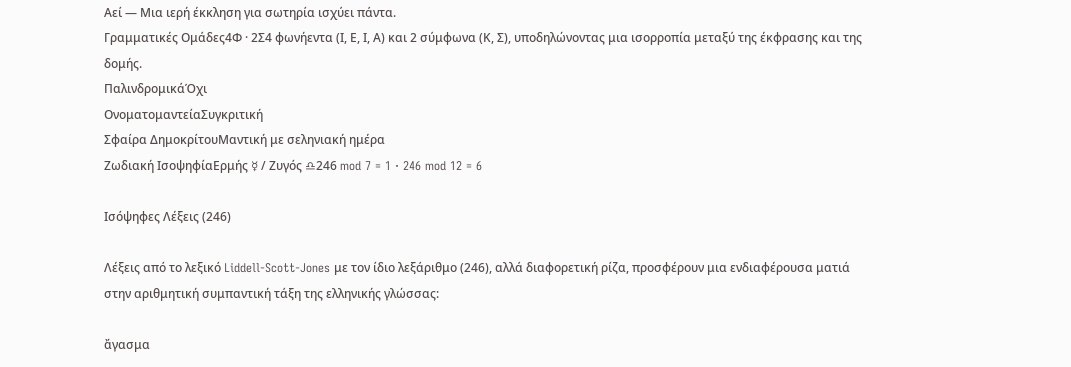Αεί — Μια ιερή έκκληση για σωτηρία ισχύει πάντα.
Γραμματικές Ομάδες4Φ · 2Σ4 φωνήεντα (Ι, Ε, Ι, Α) και 2 σύμφωνα (Κ, Σ), υποδηλώνοντας μια ισορροπία μεταξύ της έκφρασης και της δομής.
ΠαλινδρομικάΌχι
ΟνοματομαντείαΣυγκριτική
Σφαίρα ΔημοκρίτουΜαντική με σεληνιακή ημέρα
Ζωδιακή ΙσοψηφίαΕρμής ☿ / Ζυγός ♎246 mod 7 = 1 · 246 mod 12 = 6

Ισόψηφες Λέξεις (246)

Λέξεις από το λεξικό Liddell-Scott-Jones με τον ίδιο λεξάριθμο (246), αλλά διαφορετική ρίζα, προσφέρουν μια ενδιαφέρουσα ματιά στην αριθμητική συμπαντική τάξη της ελληνικής γλώσσας:

ἄγασμα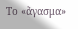Το «ἄγασμα»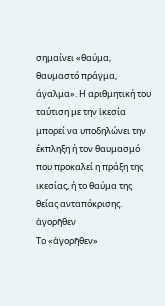σημαίνει «θαύμα, θαυμαστό πράγμα, άγαλμα». Η αριθμητική του ταύτιση με την ἱκεσία μπορεί να υποδηλώνει την έκπληξη ή τον θαυμασμό που προκαλεί η πράξη της ικεσίας, ή το θαύμα της θείας ανταπόκρισης.
ἀγορῆθεν
Το «ἀγορῆθεν»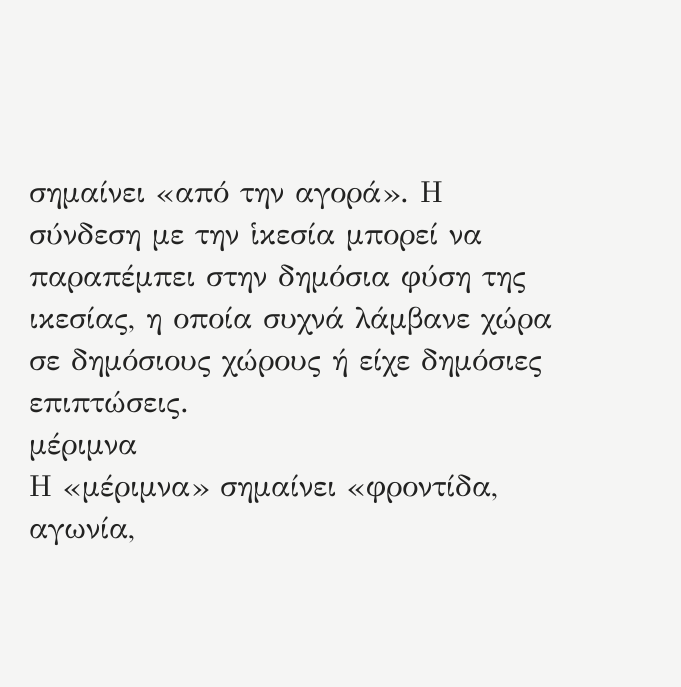σημαίνει «από την αγορά». Η σύνδεση με την ἱκεσία μπορεί να παραπέμπει στην δημόσια φύση της ικεσίας, η οποία συχνά λάμβανε χώρα σε δημόσιους χώρους ή είχε δημόσιες επιπτώσεις.
μέριμνα
Η «μέριμνα» σημαίνει «φροντίδα, αγωνία,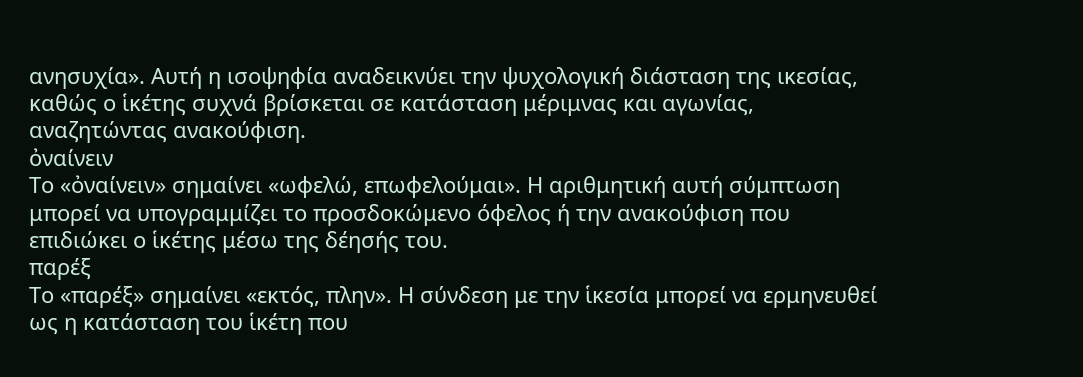ανησυχία». Αυτή η ισοψηφία αναδεικνύει την ψυχολογική διάσταση της ικεσίας, καθώς ο ἱκέτης συχνά βρίσκεται σε κατάσταση μέριμνας και αγωνίας, αναζητώντας ανακούφιση.
ὀναίνειν
Το «ὀναίνειν» σημαίνει «ωφελώ, επωφελούμαι». Η αριθμητική αυτή σύμπτωση μπορεί να υπογραμμίζει το προσδοκώμενο όφελος ή την ανακούφιση που επιδιώκει ο ἱκέτης μέσω της δέησής του.
παρέξ
Το «παρέξ» σημαίνει «εκτός, πλην». Η σύνδεση με την ἱκεσία μπορεί να ερμηνευθεί ως η κατάσταση του ἱκέτη που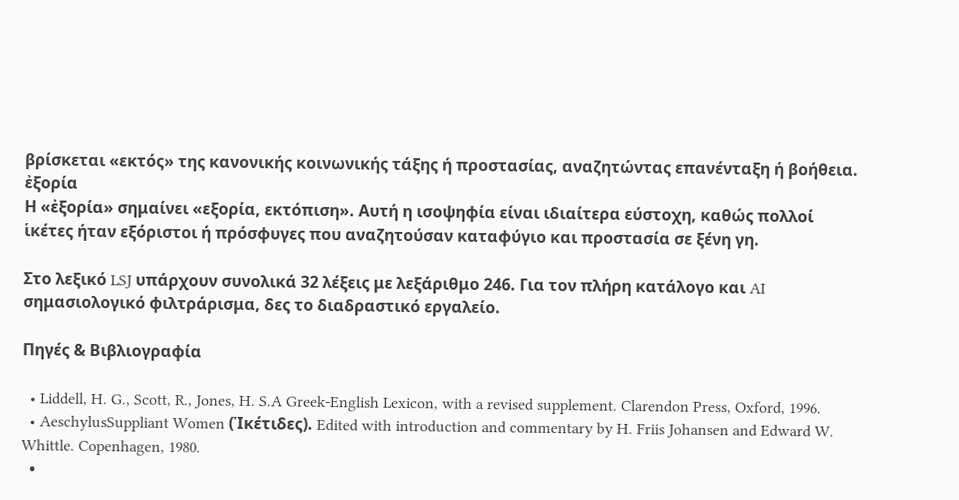βρίσκεται «εκτός» της κανονικής κοινωνικής τάξης ή προστασίας, αναζητώντας επανένταξη ή βοήθεια.
ἐξορία
Η «ἐξορία» σημαίνει «εξορία, εκτόπιση». Αυτή η ισοψηφία είναι ιδιαίτερα εύστοχη, καθώς πολλοί ἱκέτες ήταν εξόριστοι ή πρόσφυγες που αναζητούσαν καταφύγιο και προστασία σε ξένη γη.

Στο λεξικό LSJ υπάρχουν συνολικά 32 λέξεις με λεξάριθμο 246. Για τον πλήρη κατάλογο και AI σημασιολογικό φιλτράρισμα, δες το διαδραστικό εργαλείο.

Πηγές & Βιβλιογραφία

  • Liddell, H. G., Scott, R., Jones, H. S.A Greek-English Lexicon, with a revised supplement. Clarendon Press, Oxford, 1996.
  • AeschylusSuppliant Women (Ἱκέτιδες). Edited with introduction and commentary by H. Friis Johansen and Edward W. Whittle. Copenhagen, 1980.
  •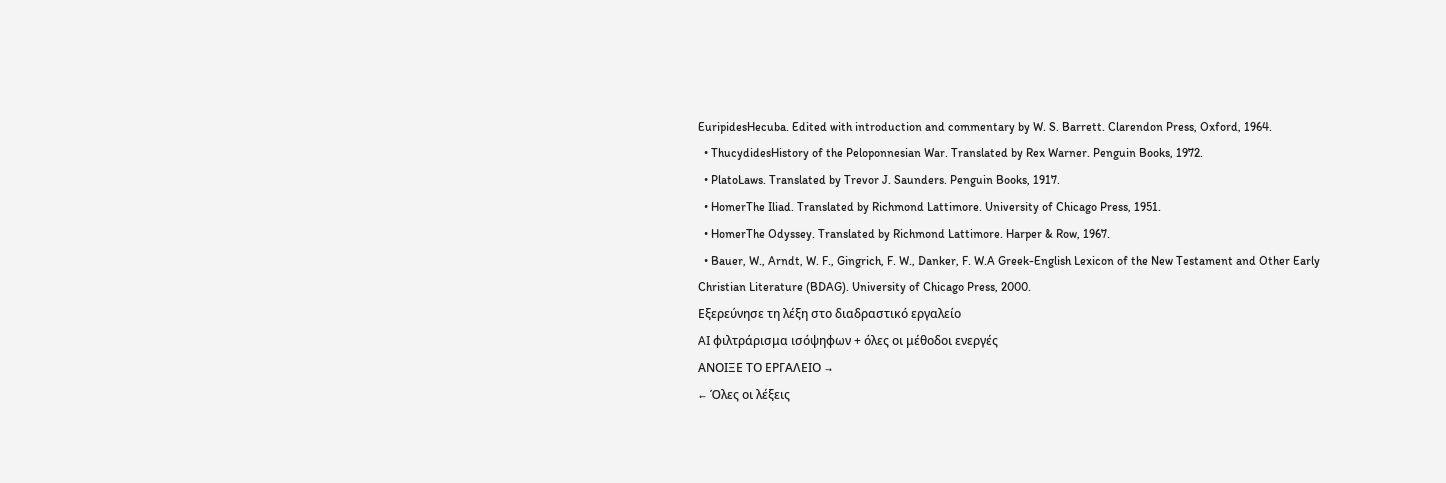EuripidesHecuba. Edited with introduction and commentary by W. S. Barrett. Clarendon Press, Oxford, 1964.
  • ThucydidesHistory of the Peloponnesian War. Translated by Rex Warner. Penguin Books, 1972.
  • PlatoLaws. Translated by Trevor J. Saunders. Penguin Books, 1917.
  • HomerThe Iliad. Translated by Richmond Lattimore. University of Chicago Press, 1951.
  • HomerThe Odyssey. Translated by Richmond Lattimore. Harper & Row, 1967.
  • Bauer, W., Arndt, W. F., Gingrich, F. W., Danker, F. W.A Greek-English Lexicon of the New Testament and Other Early Christian Literature (BDAG). University of Chicago Press, 2000.
Εξερεύνησε τη λέξη στο διαδραστικό εργαλείο
AI φιλτράρισμα ισόψηφων + όλες οι μέθοδοι ενεργές
ΑΝΟΙΞΕ ΤΟ ΕΡΓΑΛΕΙΟ →
← Όλες οι λέξεις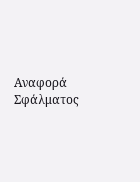Αναφορά Σφάλματος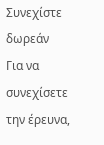Συνεχίστε δωρεάν
Για να συνεχίσετε την έρευνα,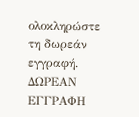ολοκληρώστε τη δωρεάν εγγραφή.
ΔΩΡΕΑΝ ΕΓΓΡΑΦΗ